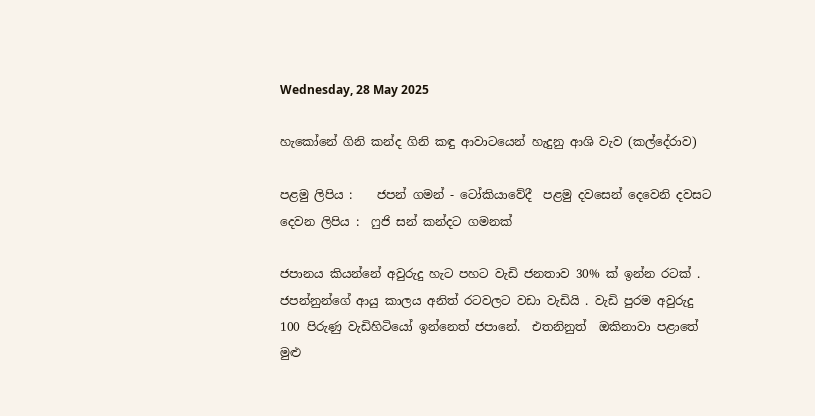Wednesday, 28 May 2025

හැකෝනේ ගිනි කන්ද ගිනි කඳු ආවාටයෙන් හැදුනු ආශි වැව (කල්දේරාව)

පළමු ලිපිය :    ජපන් ගමන් - ටෝකියාවේදී  පළමු දවසෙන් දෙවෙනි දවසට
දෙවන ලිපිය :  ෆුජි සන් කන්දට ගමනක්

ජපානය කියන්නේ අවුරුදු හැට පහට වැඩි ජනතාව 30% ක් ඉන්න රටක් .  ජපන්නුන්ගේ ආයු කාලය අනිත් රටවලට වඩා වැඩියි . වැඩි පුරම අවුරුදු 100 පිරුණු වැඩිහිටියෝ ඉන්නෙත් ජපානේ.  එතනිනුත්  ඔකිනාවා පළාතේ මුළු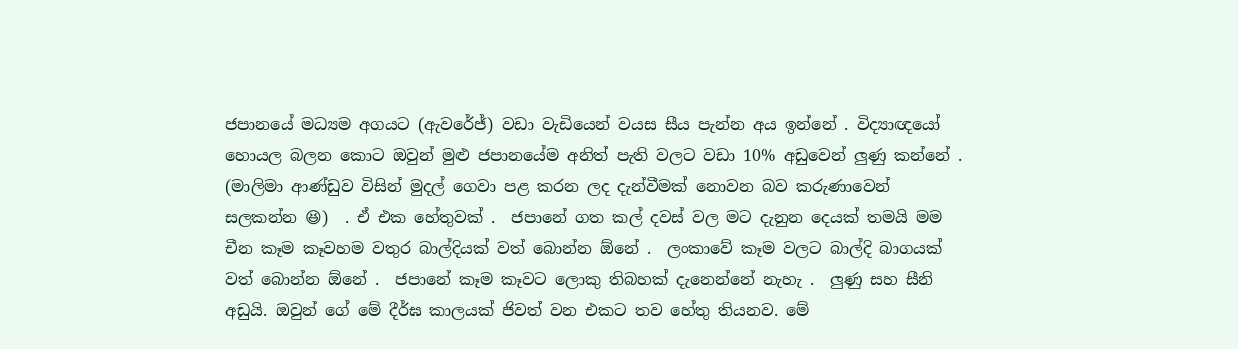ජපානයේ මධ්‍යම අගයට (ඇවරේජ්) වඩා වැඩියෙන් වයස සීය පැන්න අය ඉන්නේ . විද්‍යාඥයෝ හොයල බලන කොට ඔවුන් මුළු ජපානයේම අනිත් පැති වලට වඩා 10% අඩුවෙන් ලුණු කන්නේ .  (මාලිමා ආණ්ඩුව විසින් මුදල් ගෙවා පළ කරන ලද දැන්වීමක් නොවන බව කරුණාවෙන් සලකන්න 😆)  . ඒ එක හේතුවක් .  ජපානේ ගත කල් දවස් වල මට දැනුන දෙයක් තමයි මම චීන කෑම කෑවහම වතුර බාල්දියක් වත් බොන්න ඕනේ .  ලංකාවේ කෑම වලට බාල්දි බාගයක් වත් බොන්න ඕනේ .  ජපානේ කෑම කෑවට ලොකු තිබහක් දැනෙන්නේ නැහැ .  ලුණු සහ සීනි අඩුයි. ඔවුන් ගේ මේ දීර්ඝ කාලයක් ජිවත් වන එකට තව හේතු තියනව. මේ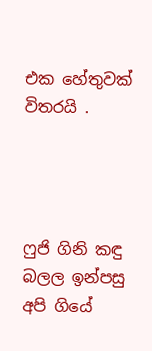එක හේතුවක් විතරයි .




ෆුජි ගිනි කඳු බලල ඉන්පසු අපි ගියේ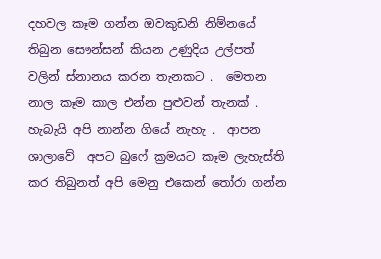දහවල කෑම ගන්න ඔවකුඩනි නිම්නයේ තිබුන සෞන්සන් කියන උණුදිය උල්පත් වලින් ස්නානය කරන තැනකට .  මෙතන නාල කෑම කාල එන්න පුළුවන් තැනක් .  හැබැයි අපි නාන්න ගියේ නැහැ .  ආපන ශාලාවේ  අපට බුෆේ ක්‍රමයට කෑම ලැහැස්ති කර තිබුනත් අපි මෙනු එකෙන් තෝරා ගන්න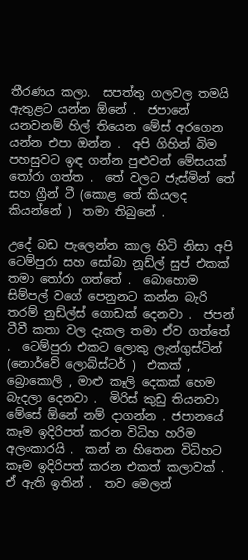තීරණය කලා.  සපත්තු ගලවල තමයි ඇතුළට යන්න ඕනේ .  ජපානේ යනවනම් හිල් තියෙන මේස් අරගෙන යන්න එපා ඔන්න .  අපි ගිහින් බිම පහසුවට ඉඳ ගන්න පුළුවන් මේසයක් තෝරා ගත්ත .  තේ වලට ජැස්මින් තේ සහ ග්‍රීන් ටී (කොළ තේ කියලද කියන්නේ )  තමා තිබුනේ .

උදේ බඩ පැලෙන්න කාල හිටි නිසා අපි ටෙම්පුරා සහ සෝබා නූඩ්ල් සුප් එකක් තමා තෝරා ගත්තේ .  බොහොම සිම්පල් වගේ පෙනුනට කන්න බැරි තරම් නුඩ්ල්ස් ගොඩක් දෙනවා .  ජපන් ටීවී කතා වල දැකල තමා ඒව ගත්තේ .  ටෙම්පුරා එකට ලොකු ලැන්ගුස්ටින් (නොර්වේ ලොබ්ස්ටර් )  එකක් ,  බ්‍රොකොලි , මාළු කෑලි දෙකක් හෙම බැදලා දෙනවා .  මිරිස් කුඩු තියනවා මේසේ ඕනේ නම් දාගන්න . ජපානයේ කෑම ඉදිරිපත් කරන විධිහ හරිම අලංකාරයි .  කන් න හිතෙන විධිහට කෑම ඉදිරිපත් කරන එකත් කලාවක් .   ඒ ඇති ඉතින් .  තව මෙලන්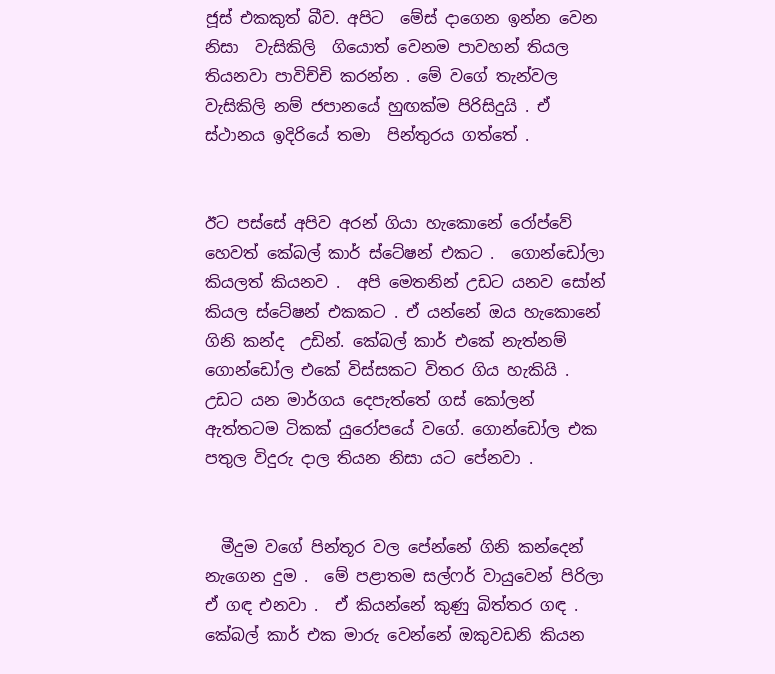ජූස් එකකුත් බීව. අපිට  මේස් දාගෙන ඉන්න වෙන නිසා  වැසිකිලි  ගියොත් වෙනම පාවහන් තියල තියනවා පාවිච්චි කරන්න . මේ වගේ තැන්වල   වැසිකිලි නම් ජපානයේ හුඟක්ම පිරිසිදුයි . ඒ ස්ථානය ඉදිරියේ තමා  පින්තුරය ගත්තේ .


ඊට පස්සේ අපිව අරන් ගියා හැකොනේ රෝප්වේ හෙවත් කේබල් කාර් ස්ටේෂන් එකට .  ගොන්ඩෝලා කියලත් කියනව .  අපි මෙතනින් උඩට යනව සෝන් කියල ස්ටේෂන් එකකට . ඒ යන්නේ ඔය හැකොනේ ගිනි කන්ද  උඩින්. කේබල් කාර් එකේ නැත්නම් ගොන්ඩෝල එකේ විස්සකට විතර ගිය හැකියි .  උඩට යන මාර්ගය දෙපැත්තේ ගස් කෝලන් ඇත්තටම ටිකක් යුරෝපයේ වගේ. ගොන්ඩෝල එක පතුල විදුරු දාල තියන නිසා යට පේනවා .


  මීදුම වගේ පින්තූර වල පේන්නේ ගිනි කන්දෙන් නැගෙන දුම .  මේ පළාතම සල්ෆර් වායුවෙන් පිරිලා ඒ ගඳ එනවා .  ඒ කියන්නේ කුණු බිත්තර ගඳ .  කේබල් කාර් එක මාරු වෙන්නේ ඔකුවඩනි කියන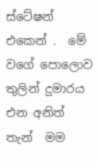ස්ටේෂන් එකෙන් .  මේ වගේ පොලොව තුලින් දුමාරය  එන අනිත් තැන්  මම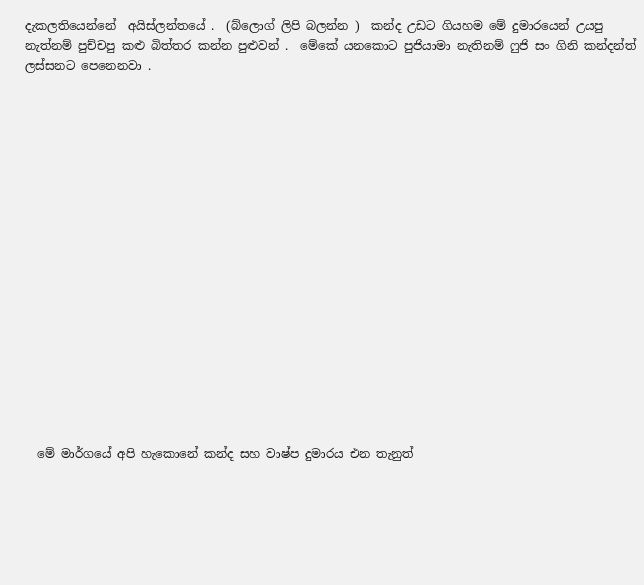දැකලතියෙන්නේ  අයිස්ලන්තයේ .  (බ්ලොග් ලිපි බලන්න )  කන්ද උඩට ගියහම මේ දුමාරයෙන් උයපු නැත්නම් පුච්චපු කළු බිත්තර කන්න පුළුවන් .  මේකේ යනකොට පුජියාමා නැතිනම් ෆුජි සං ගිනි කන්දන්ත් ලස්සනට පෙනෙනවා .


















  මේ මාර්ගයේ අපි හැකොනේ කන්ද සහ වාෂ්ප දුමාරය එන තැනුත්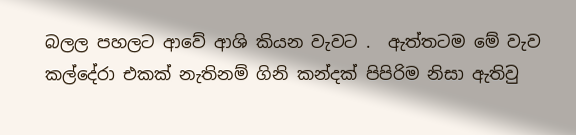බලල පහලට ආවේ ආශි කියන වැවට .  ඇත්තටම මේ වැව කල්දේරා එකක් නැතිනම් ගිනි කන්දක් පිපිරිම නිසා ඇතිවු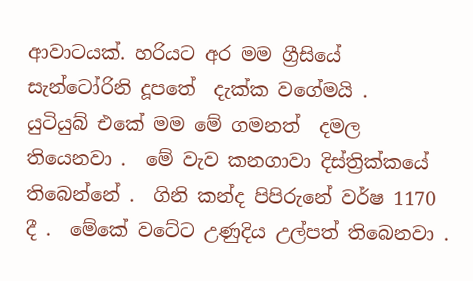ආවාටයක්. හරියට අර මම ග්‍රීසියේ සැන්ටෝරිනි දූපතේ  දැක්ක වගේමයි .   යුටියුබ් එකේ මම මේ ගමනත්  දමල තියෙනවා .  මේ වැව කනගාවා දිස්ත්‍රික්කයේ තිබෙන්නේ .  ගිනි කන්ද පිපිරුනේ වර්ෂ 1170 දී .  මේකේ වටේට උණුදිය උල්පත් තිබෙනවා .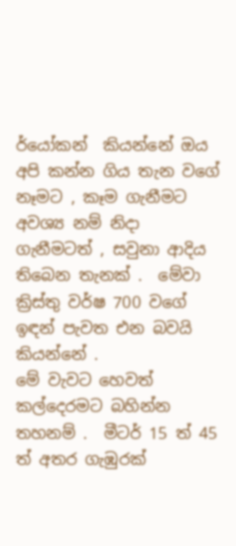ර්යෝකන්  කියන්නේ ඔය අපි කන්න ගිය තැන වගේ නෑමට , කෑම ගැනීමට අවශ්‍ය නම් නිදා ගැනීමටත් , සවුනා ආදිය තිබෙන තැනක් .  මේවා ක්‍රිස්තු වර්ෂ 700 වගේ ඉඳන් පැවත එන බවයි කියන්නේ .
මේ වැවට හෙවත් කල්දෙරමට බහින්න තහනම් .  මීටර් 15 ත් 45 ත් අතර ගැඹුරක්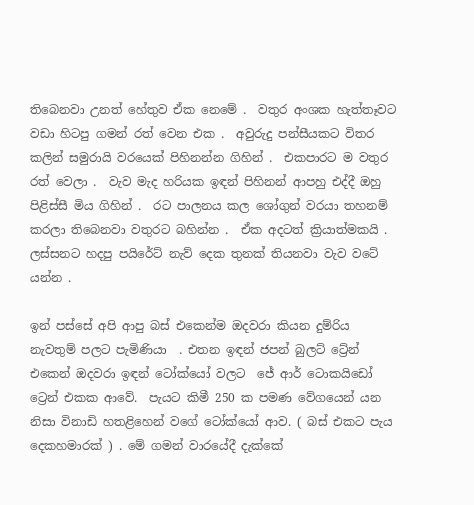තිබෙනවා උනත් හේතුව ඒක නෙමේ .  වතුර අංශක හැත්තෑවට වඩා හිටපු ගමන් රත් වෙන එක .  අවුරුදු පන්සීයකට විතර කලින් සමුරායි වරයෙක් පිහිනන්න ගිහින් .  එකපාරට ම වතුර රත් වෙලා .  වැව මැද හරියක ඉඳන් පිහිනන් ආපහු එද්දී ඔහු පිළිස්සී මිය ගිහින් .  රට පාලනය කල ශෝගුන් වරයා තහනම් කරලා තිබෙනවා වතුරට බහින්න .  ඒක අදටත් ක්‍රියාත්මකයි .
ලස්සනට හදපු පයිරේට් නැව් දෙක තුනක් තියනවා වැව වටේ යන්න .

ඉන් පස්සේ අපි ආපු බස් එකෙන්ම ඔදවරා කියන දුම්රිය නැවතුම් පලට පැමිණියා  . එතන ඉඳන් ජපන් බුලට් ට්‍රේන් එකෙන් ඔදවරා ඉඳන් ටෝක්යෝ වලට  ජේ ආර් ටොකයිඩෝ ට්‍රෙන් එකක ආවේ.  පැයට කිමී 250 ක පමණ වේගයෙන් යන නිසා විනාඩි හතළිහෙන් වගේ ටෝක්යෝ ආව. ( බස් එකට පැය දෙකහමාරක් ) . මේ ගමන් වාරයේදී දැක්කේ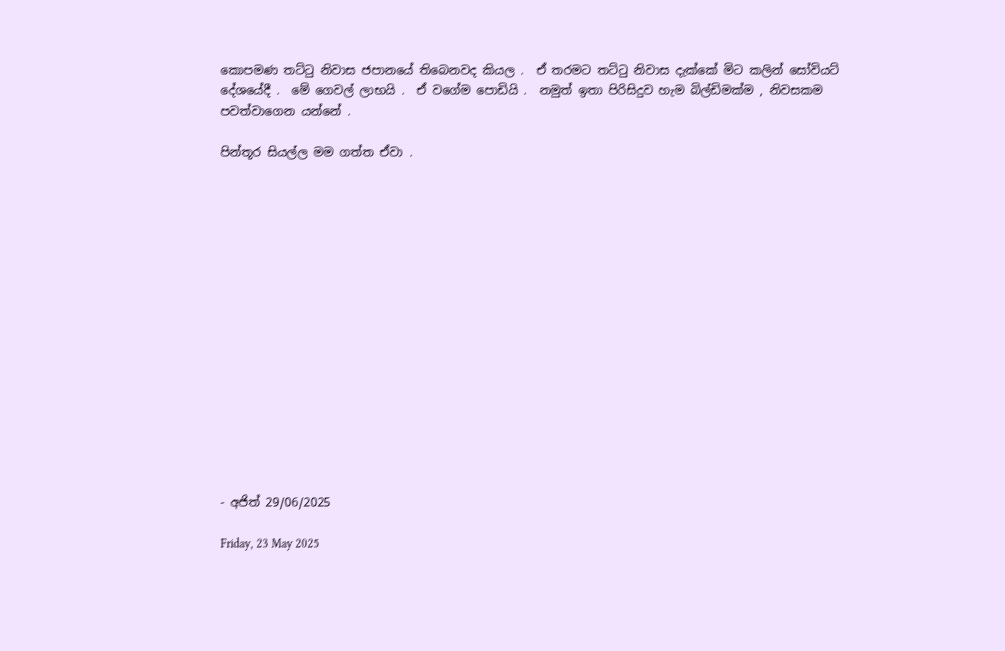කොපමණ තට්ටු නිවාස ජපානයේ තිබෙනවද කියල .  ඒ තරමට තට්ටු නිවාස දැක්කේ මිට කලින් සෝවියට් දේශයේදී .  මේ ගෙවල් ලාභයි .  ඒ වගේම පොඩියි .  නමුත් ඉතා පිරිසිදුව හැම බිල්ඩිමක්ම , නිවසකම පවත්වාගෙන යන්නේ .

පින්තූර සියල්ල මම ගත්ත ඒවා .
















- අජිත් 29/06/2025

Friday, 23 May 2025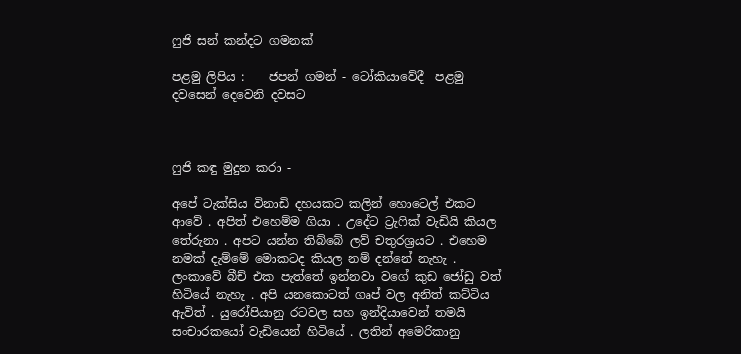ෆුජි සන් කන්දට ගමනක්

පළමු ලිපිය :    ජපන් ගමන් - ටෝකියාවේදී  පළමු දවසෙන් දෙවෙනි දවසට



ෆුජි කඳු මුදුන කරා -

අපේ ටැක්සිය විනාඩි දහයකට කලින් හොටෙල් එකට ආවේ . අපිත් එහෙම්ම ගියා . උදේට ට්‍රැෆික් වැඩියි කියල තේරුනා . අපට යන්න තිබ්බේ ලව් චතුරශ්‍රයට . එහෙම නමක් දැම්මේ මොකටද කියල නම් දන්නේ නැහැ . ලංකාවේ බීච් එක පැත්තේ ඉන්නවා වගේ කුඩ ජෝඩු වත් හිටියේ නැහැ . අපි යනකොටත් ගෘප් වල අනිත් කට්ටිය ඇවිත් . යුරෝපියානු රටවල සහ ඉන්දියාවෙන් තමයි සංචාරකයෝ වැඩියෙන් හිටියේ . ලතින් අමෙරිකානු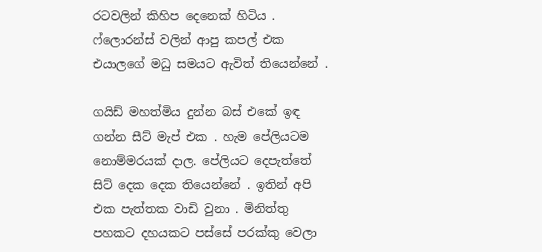රටවලින් කිහිප දෙනෙක් හිටිය . ෆ්ලොරන්ස් වලින් ආපු කපල් එක එයාලගේ මධු සමයට ඇවිත් තියෙන්නේ .

ගයිඩ් මහත්මිය දුන්න බස් එකේ ඉඳ ගන්න සීට් මැප් එක . හැම පේලියටම නොම්මරයක් දාල. පේලියට දෙපැත්තේ සිට් දෙක දෙක තියෙන්නේ . ඉතින් අපි එක පැත්තක වාඩි වුනා . මිනිත්තු පහකට දහයකට පස්සේ පරක්කු වෙලා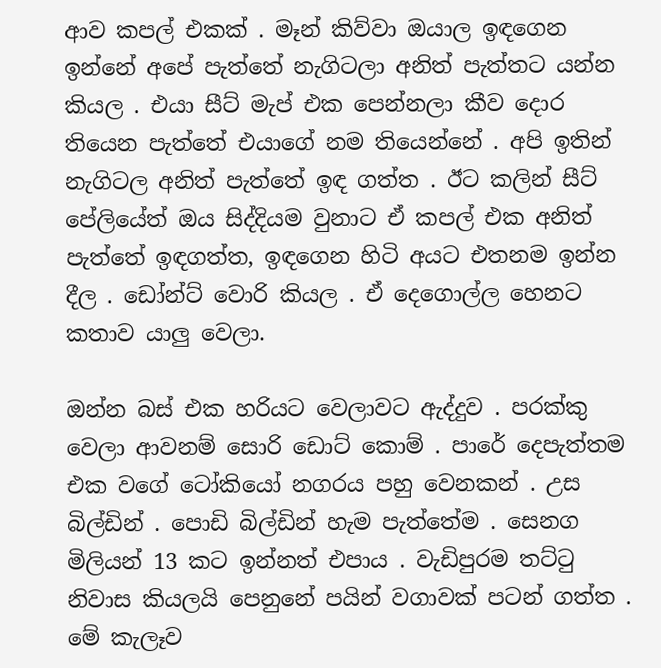ආව කපල් එකක් . මෑන් කිව්වා ඔයාල ඉඳගෙන ඉන්නේ අපේ පැත්තේ නැගිටලා අනිත් පැත්තට යන්න කියල . එයා සීට් මැප් එක පෙන්නලා කීව දොර තියෙන පැත්තේ එයාගේ නම තියෙන්නේ . අපි ඉතින් නැගිටල අනිත් පැත්තේ ඉඳ ගත්ත . ඊට කලින් සීට් පේලියේත් ඔය සිද්දියම වුනාට ඒ කපල් එක අනිත් පැත්තේ ඉඳගත්ත, ඉඳගෙන හිටි අයට එතනම ඉන්න දීල . ඩෝන්ට් වොරි කියල . ඒ දෙගොල්ල හෙනට කතාව යාලු වෙලා.

ඔන්න බස් එක හරියට වෙලාවට ඇද්දුව . පරක්කු වෙලා ආවනම් සොරි ඩොට් කොම් . පාරේ දෙපැත්තම එක වගේ ටෝකියෝ නගරය පහු වෙනකන් . උස බිල්ඩින් . පොඩි බිල්ඩින් හැම පැත්තේම . සෙනග මිලියන් 13 කට ඉන්නත් එපාය . වැඩිපුරම තට්ටු නිවාස කියලයි පෙනුනේ පයින් වගාවක් පටන් ගත්ත . මේ කැලෑව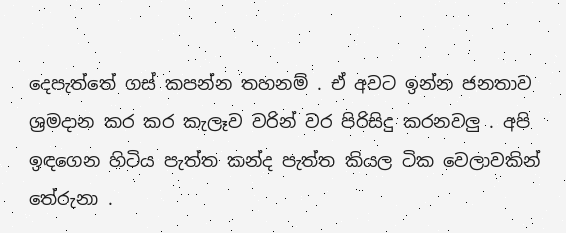දෙපැත්තේ ගස් කපන්න තහනම් . ඒ අවට ඉන්න ජනතාව ශ්‍රමදාන කර කර කැලෑව වරින් වර පිරිසිදු කරනවලු . අපි ඉඳගෙන හිටිය පැත්ත කන්ද පැත්ත කියල ටික වෙලාවකින් තේරුනා .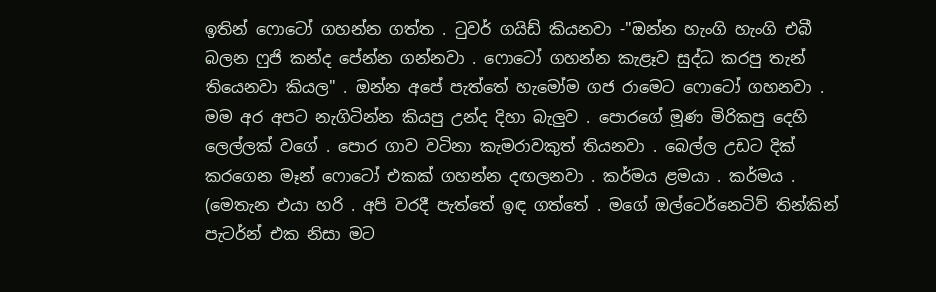ඉතින් ෆොටෝ ගහන්න ගත්ත . ටුවර් ගයිඩ් කියනවා -"ඔන්න හැංගි හැංගි එබී බලන ෆුජි කන්ද පේන්න ගන්නවා . ෆොටෝ ගහන්න කැළෑව සුද්ධ කරපු තැන් තියෙනවා කියල" . ඔන්න අපේ පැත්තේ හැමෝම ගජ රාමෙට ෆොටෝ ගහනවා . මම අර අපට නැගිටින්න කියපු උන්ද දිහා බැලුව . පොරගේ මූණ මිරිකපු දෙහි ලෙල්ලක් වගේ . පොර ගාව වටිනා කැමරාවකුත් තියනවා . බෙල්ල උඩට දික් කරගෙන මෑන් ෆොටෝ එකක් ගහන්න දඟලනවා . කර්මය ළමයා . කර්මය .
(මෙතැන එයා හරි . අපි වරදී පැත්තේ ඉඳ ගත්තේ . මගේ ඔල්ටෙර්නෙටිව් තින්කින් පැටර්න් එක නිසා මට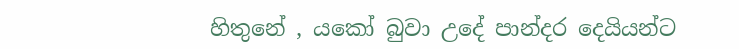හිතුනේ , යකෝ බුවා උදේ පාන්දර දෙයියන්ට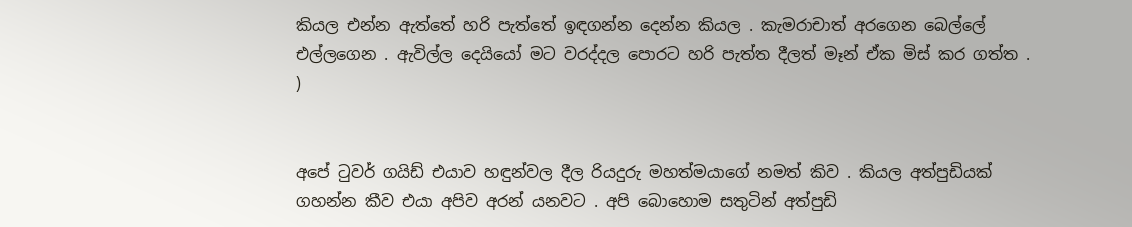කියල එන්න ඇත්තේ හරි පැත්තේ ඉඳගන්න දෙන්න කියල . කැමරාචාත් අරගෙන බෙල්ලේ එල්ලගෙන . ඇවිල්ල දෙයියෝ මට වරද්දල පොරට හරි පැත්ත දීලත් මෑන් ඒක මිස් කර ගත්ත . )


අපේ ටුවර් ගයිඩ් එයාව හඳුන්වල දීල රියදුරු මහත්මයාගේ නමත් කිව . කියල අත්පුඩියක් ගහන්න කීව එයා අපිව අරන් යනවට . අපි බොහොම සතුටින් අත්පුඩි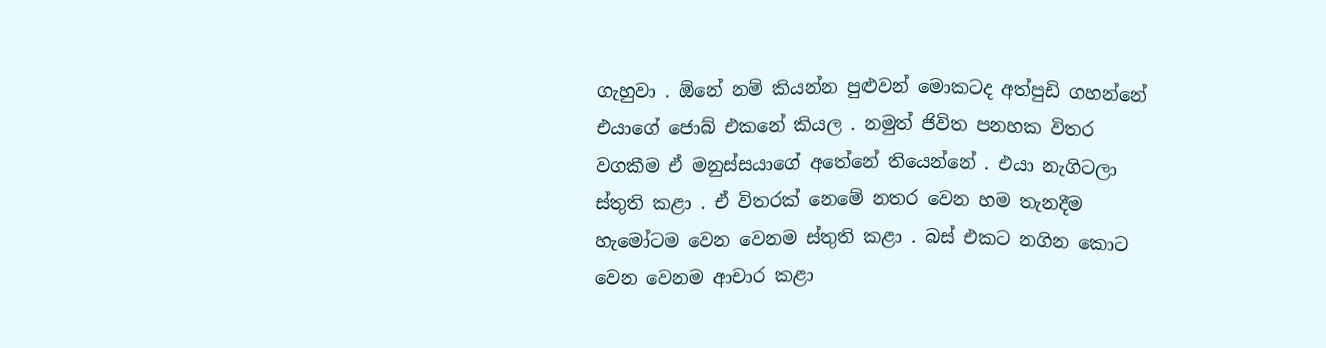ගැහුවා . ඕනේ නම් කියන්න පුළුවන් මොකටද අත්පුඩි ගහන්නේ එයාගේ ජොබ් එකනේ කියල . නමුත් ජිවිත පනහක විතර වගකීම ඒ මනුස්සයාගේ අතේනේ තියෙන්නේ . එයා නැගිටලා ස්තුති කළා . ඒ විතරක් නෙමේ නතර වෙන හම තැනදීම හැමෝටම වෙන වෙනම ස්තුති කළා . බස් එකට නගින කොට වෙන වෙනම ආචාර කළා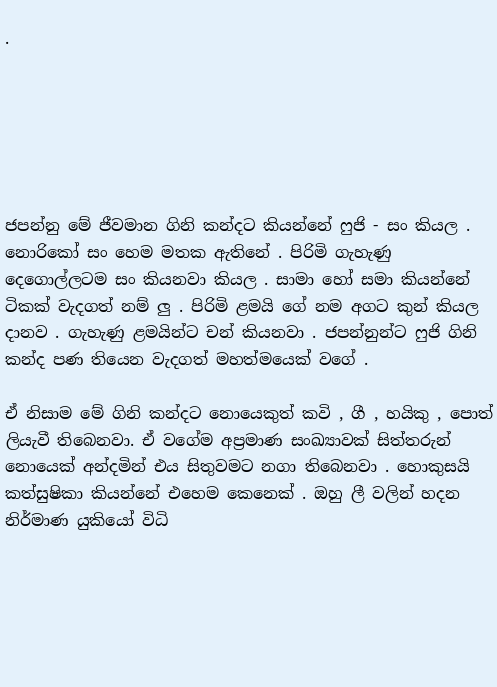.






ජපන්නු මේ ජීවමාන ගිනි කන්දට කියන්නේ ෆුජි - සං කියල . නොරිකෝ සං හෙම මතක ඇතිනේ . පිරිමි ගැහැණු දෙගොල්ලටම සං කියනවා කියල . සාමා හෝ සමා කියන්නේ ටිකක් වැදගත් නම් ලු . පිරිමි ළමයි ගේ නම අගට කුන් කියල දානව . ගැහැණු ළමයින්ට චන් කියනවා . ජපන්නුන්ට ෆුජි ගිනි කන්ද පණ තියෙන වැදගත් මහත්මයෙක් වගේ .

ඒ නිසාම මේ ගිනි කන්දට නොයෙකුත් කවි , ගී , හයිකු , පොත් ලියැවී තිබෙනවා. ඒ වගේම අප්‍රමාණ සංඛ්‍යාවක් සිත්තරුන් නොයෙක් අන්දමින් එය සිතුවමට නගා තිබෙනවා . හොකුසයි කත්සුෂිකා කියන්නේ එහෙම කෙනෙක් . ඔහු ලී වලින් හදන නිර්මාණ යුකියෝ විධි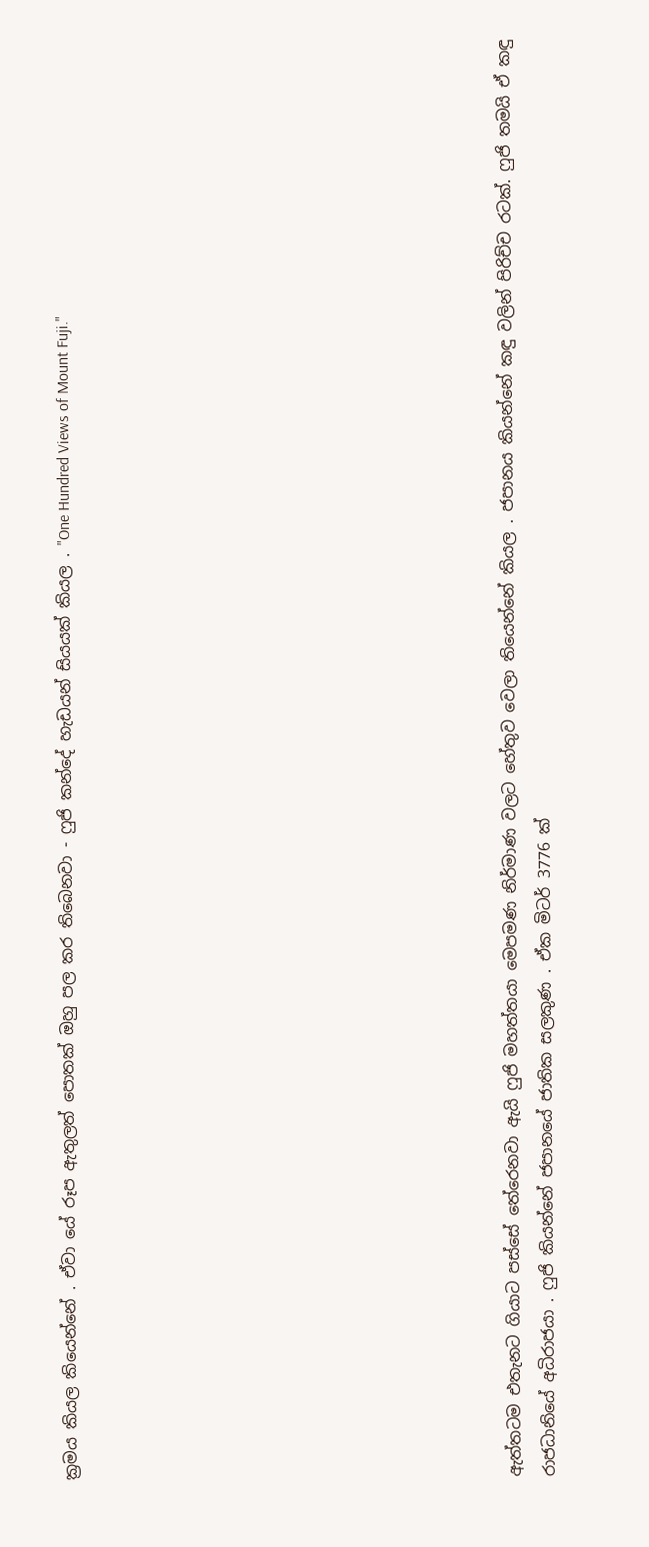ක්‍රමය කියල කියෙන්නේ . ඒවා යේ රූප ඇතුලත් පොතක් ඔහු පල කර තිබෙනවා - ෆුජි කන්දේ හැඩයන් සියයක් කියල . "One Hundred Views of Mount Fuji."












ඇත්තටම එතැනට ගියාට පස්සේ තේරෙනවා ඇයි ෆුජි මහත්තයා මෙපමණ නිර්මාණ වලට හේතුව වෙලා තියෙන්නේ කියල . ජපානය කියන්නේ කඳු වලින් පිරිච්ච රටක්. ෆුජි තමයි ඒ කඳු රාජධානියේ අධිරාජයා . ෆුජි කියන්නේ ජපානයේ ජාතික සලකුණ . ඒක මිටර් 3776 ක්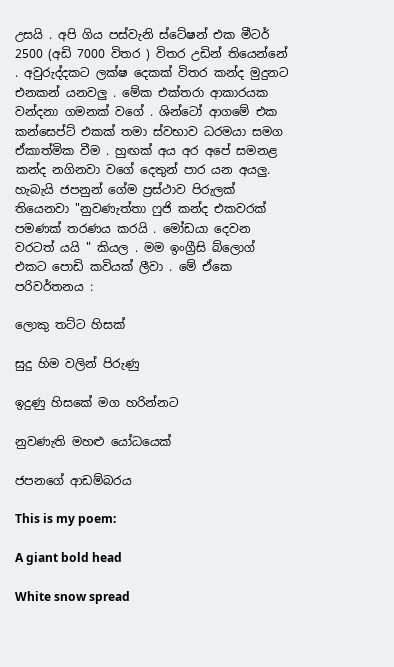උසයි . අපි ගිය පස්වැනි ස්ටේෂන් එක මීටර් 2500 (අඩි 7000 විතර ) විතර උඩින් තියෙන්නේ . අවුරුද්දකට ලක්ෂ දෙකක් විතර කන්ද මුදුනට එනකන් යනවලු . මේක එක්තරා ආකාරයක වන්දනා ගමනක් වගේ . ශින්ටෝ ආගමේ එක කන්සෙප්ට් එකක් තමා ස්වභාව ධරමයා සමග ඒකාත්මික වීම . හුඟක් අය අර අපේ සමනළ කන්ද නගිනවා වගේ දෙතුන් පාර යන අයලු. හැබැයි ජපනුන් ගේම ප්‍රස්ථාව පිරුලක් තියෙනවා "නුවණැත්තා ෆුජි කන්ද එකවරක් පමණක් තරණය කරයි . මෝඩයා දෙවන වරටත් යයි " කියල . මම ඉංග්‍රීසි බ්ලොග් එකට පොඩි කවියක් ලීවා . මේ ඒකෙ පරිවර්තනය :

ලොකු තට්ට හිසක්

සුදු හිම වලින් පිරුණු

ඉදුණු හිසකේ මග හරින්නට

නුවණැති මහළු යෝධයෙක්

ජපනගේ ආඩම්බරය

This is my poem:

A giant bold head

White snow spread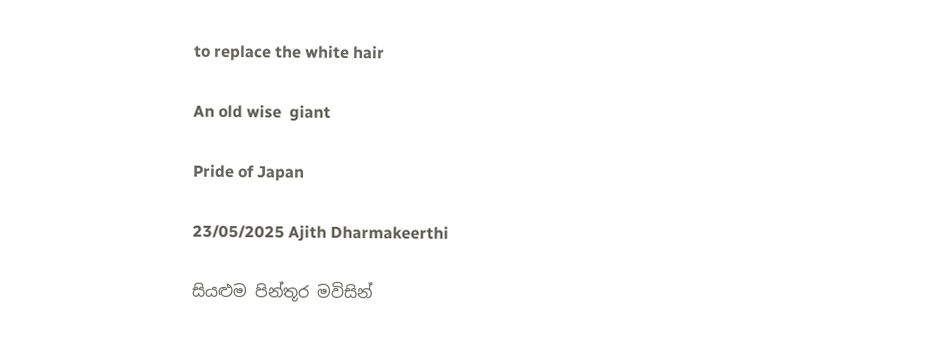to replace the white hair

An old wise  giant

Pride of Japan

23/05/2025 Ajith Dharmakeerthi

සියළුම පින්තූර මවිසින්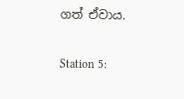ගත් ඒවාය.

Station 5: